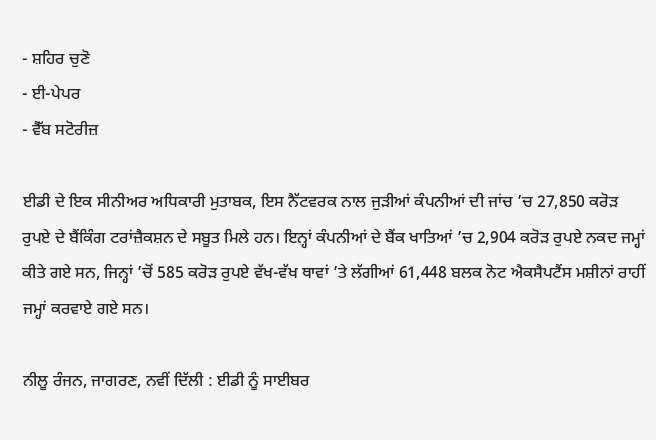- ਸ਼ਹਿਰ ਚੁਣੋ
- ਈ-ਪੇਪਰ
- ਵੈੱਬ ਸਟੋਰੀਜ਼

ਈਡੀ ਦੇ ਇਕ ਸੀਨੀਅਰ ਅਧਿਕਾਰੀ ਮੁਤਾਬਕ, ਇਸ ਨੈੱਟਵਰਕ ਨਾਲ ਜੁੜੀਆਂ ਕੰਪਨੀਆਂ ਦੀ ਜਾਂਚ ’ਚ 27,850 ਕਰੋੜ ਰੁਪਏ ਦੇ ਬੈਂਕਿੰਗ ਟਰਾਂਜ਼ੈਕਸ਼ਨ ਦੇ ਸਬੂਤ ਮਿਲੇ ਹਨ। ਇਨ੍ਹਾਂ ਕੰਪਨੀਆਂ ਦੇ ਬੈਂਕ ਖਾਤਿਆਂ ’ਚ 2,904 ਕਰੋੜ ਰੁਪਏ ਨਕਦ ਜਮ੍ਹਾਂ ਕੀਤੇ ਗਏ ਸਨ, ਜਿਨ੍ਹਾਂ ’ਚੋਂ 585 ਕਰੋੜ ਰੁਪਏ ਵੱਖ-ਵੱਖ ਥਾਵਾਂ ’ਤੇ ਲੱਗੀਆਂ 61,448 ਬਲਕ ਨੋਟ ਐਕਸੈਪਟੈਂਸ ਮਸ਼ੀਨਾਂ ਰਾਹੀਂ ਜਮ੍ਹਾਂ ਕਰਵਾਏ ਗਏ ਸਨ।

ਨੀਲੂ ਰੰਜਨ, ਜਾਗਰਣ, ਨਵੀਂ ਦਿੱਲੀ : ਈਡੀ ਨੂੰ ਸਾਈਬਰ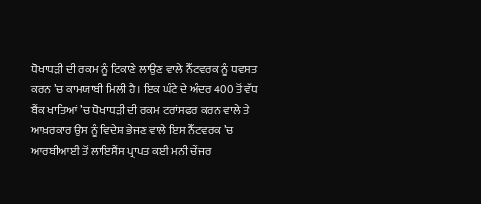ਧੋਖਾਧੜੀ ਦੀ ਰਕਮ ਨੂੰ ਟਿਕਾਣੇ ਲਾਉਣ ਵਾਲੇ ਨੈੱਟਵਰਕ ਨੂੰ ਧਵਸਤ ਕਰਨ ’ਚ ਕਾਮਯਾਬੀ ਮਿਲੀ ਹੈ। ਇਕ ਘੰਟੇ ਦੇ ਅੰਦਰ 400 ਤੋਂ ਵੱਧ ਬੈਂਕ ਖਾਤਿਆਂ ’ਚ ਧੋਖਾਧੜੀ ਦੀ ਰਕਮ ਟਰਾਂਸਫਰ ਕਰਨ ਵਾਲੇ ਤੇ ਆਖ਼ਰਕਾਰ ਉਸ ਨੂੰ ਵਿਦੇਸ਼ ਭੇਜਣ ਵਾਲੇ ਇਸ ਨੈੱਟਵਰਕ ’ਚ ਆਰਬੀਆਈ ਤੋਂ ਲਾਇਸੈਂਸ ਪ੍ਰਾਪਤ ਕਈ ਮਨੀ ਚੇਂਜਰ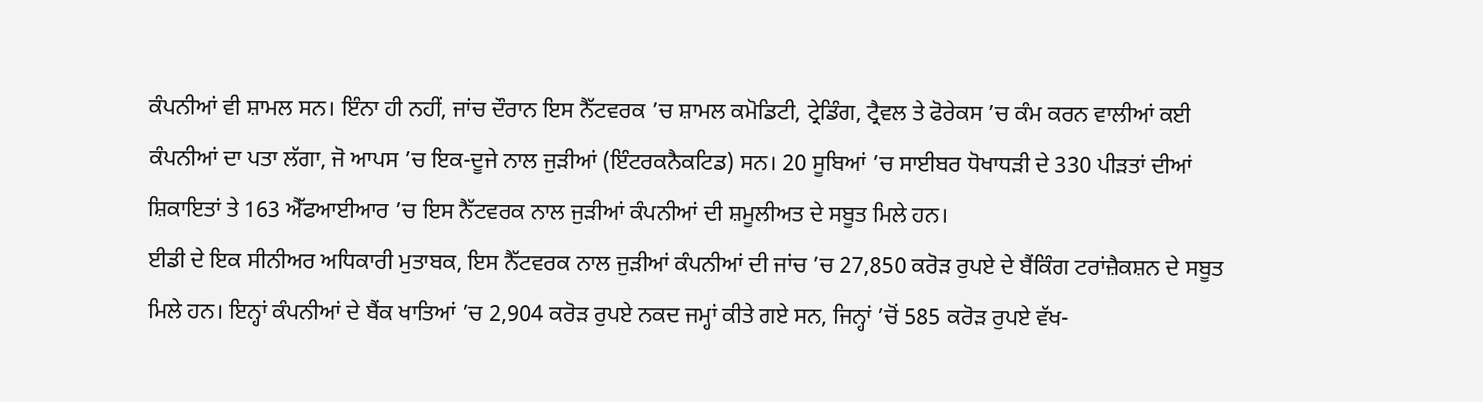ਕੰਪਨੀਆਂ ਵੀ ਸ਼ਾਮਲ ਸਨ। ਇੰਨਾ ਹੀ ਨਹੀਂ, ਜਾਂਚ ਦੌਰਾਨ ਇਸ ਨੈੱਟਵਰਕ ’ਚ ਸ਼ਾਮਲ ਕਮੋਡਿਟੀ, ਟ੍ਰੇਡਿੰਗ, ਟ੍ਰੈਵਲ ਤੇ ਫੋਰੇਕਸ ’ਚ ਕੰਮ ਕਰਨ ਵਾਲੀਆਂ ਕਈ ਕੰਪਨੀਆਂ ਦਾ ਪਤਾ ਲੱਗਾ, ਜੋ ਆਪਸ ’ਚ ਇਕ-ਦੂਜੇ ਨਾਲ ਜੁੜੀਆਂ (ਇੰਟਰਕਨੈਕਟਿਡ) ਸਨ। 20 ਸੂਬਿਆਂ ’ਚ ਸਾਈਬਰ ਧੋਖਾਧੜੀ ਦੇ 330 ਪੀੜਤਾਂ ਦੀਆਂ ਸ਼ਿਕਾਇਤਾਂ ਤੇ 163 ਐੱਫਆਈਆਰ ’ਚ ਇਸ ਨੈੱਟਵਰਕ ਨਾਲ ਜੁੜੀਆਂ ਕੰਪਨੀਆਂ ਦੀ ਸ਼ਮੂਲੀਅਤ ਦੇ ਸਬੂਤ ਮਿਲੇ ਹਨ।
ਈਡੀ ਦੇ ਇਕ ਸੀਨੀਅਰ ਅਧਿਕਾਰੀ ਮੁਤਾਬਕ, ਇਸ ਨੈੱਟਵਰਕ ਨਾਲ ਜੁੜੀਆਂ ਕੰਪਨੀਆਂ ਦੀ ਜਾਂਚ ’ਚ 27,850 ਕਰੋੜ ਰੁਪਏ ਦੇ ਬੈਂਕਿੰਗ ਟਰਾਂਜ਼ੈਕਸ਼ਨ ਦੇ ਸਬੂਤ ਮਿਲੇ ਹਨ। ਇਨ੍ਹਾਂ ਕੰਪਨੀਆਂ ਦੇ ਬੈਂਕ ਖਾਤਿਆਂ ’ਚ 2,904 ਕਰੋੜ ਰੁਪਏ ਨਕਦ ਜਮ੍ਹਾਂ ਕੀਤੇ ਗਏ ਸਨ, ਜਿਨ੍ਹਾਂ ’ਚੋਂ 585 ਕਰੋੜ ਰੁਪਏ ਵੱਖ-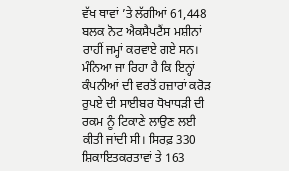ਵੱਖ ਥਾਵਾਂ ’ਤੇ ਲੱਗੀਆਂ 61,448 ਬਲਕ ਨੋਟ ਐਕਸੈਪਟੈਂਸ ਮਸ਼ੀਨਾਂ ਰਾਹੀਂ ਜਮ੍ਹਾਂ ਕਰਵਾਏ ਗਏ ਸਨ। ਮੰਨਿਆ ਜਾ ਰਿਹਾ ਹੈ ਕਿ ਇਨ੍ਹਾਂ ਕੰਪਨੀਆਂ ਦੀ ਵਰਤੋਂ ਹਜ਼ਾਰਾਂ ਕਰੋੜ ਰੁਪਏ ਦੀ ਸਾਈਬਰ ਧੋਖਾਧੜੀ ਦੀ ਰਕਮ ਨੂੰ ਟਿਕਾਣੇ ਲਾਉਣ ਲਈ ਕੀਤੀ ਜਾਂਦੀ ਸੀ। ਸਿਰਫ਼ 330 ਸ਼ਿਕਾਇਤਕਰਤਾਵਾਂ ਤੇ 163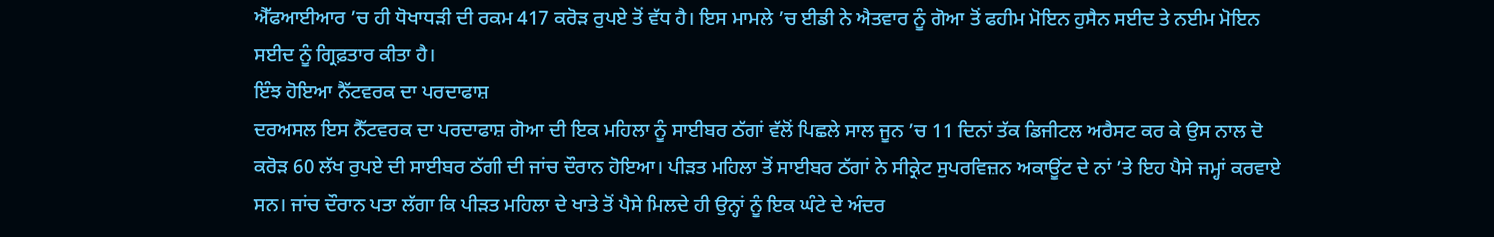ਐੱਫਆਈਆਰ ’ਚ ਹੀ ਧੋਖਾਧੜੀ ਦੀ ਰਕਮ 417 ਕਰੋੜ ਰੁਪਏ ਤੋਂ ਵੱਧ ਹੈ। ਇਸ ਮਾਮਲੇ ’ਚ ਈਡੀ ਨੇ ਐਤਵਾਰ ਨੂੰ ਗੋਆ ਤੋਂ ਫਹੀਮ ਮੋਇਨ ਹੁਸੈਨ ਸਈਦ ਤੇ ਨਈਮ ਮੋਇਨ ਸਈਦ ਨੂੰ ਗ੍ਰਿਫ਼ਤਾਰ ਕੀਤਾ ਹੈ।
ਇੰਝ ਹੋਇਆ ਨੈੱਟਵਰਕ ਦਾ ਪਰਦਾਫਾਸ਼
ਦਰਅਸਲ ਇਸ ਨੈੱਟਵਰਕ ਦਾ ਪਰਦਾਫਾਸ਼ ਗੋਆ ਦੀ ਇਕ ਮਹਿਲਾ ਨੂੰ ਸਾਈਬਰ ਠੱਗਾਂ ਵੱਲੋਂ ਪਿਛਲੇ ਸਾਲ ਜੂਨ ’ਚ 11 ਦਿਨਾਂ ਤੱਕ ਡਿਜੀਟਲ ਅਰੈਸਟ ਕਰ ਕੇ ਉਸ ਨਾਲ ਦੋ ਕਰੋੜ 60 ਲੱਖ ਰੁਪਏ ਦੀ ਸਾਈਬਰ ਠੱਗੀ ਦੀ ਜਾਂਚ ਦੌਰਾਨ ਹੋਇਆ। ਪੀੜਤ ਮਹਿਲਾ ਤੋਂ ਸਾਈਬਰ ਠੱਗਾਂ ਨੇ ਸੀਕ੍ਰੇਟ ਸੁਪਰਵਿਜ਼ਨ ਅਕਾਊਂਟ ਦੇ ਨਾਂ ’ਤੇ ਇਹ ਪੈਸੇ ਜਮ੍ਹਾਂ ਕਰਵਾਏ ਸਨ। ਜਾਂਚ ਦੌਰਾਨ ਪਤਾ ਲੱਗਾ ਕਿ ਪੀੜਤ ਮਹਿਲਾ ਦੇ ਖਾਤੇ ਤੋਂ ਪੈਸੇ ਮਿਲਦੇ ਹੀ ਉਨ੍ਹਾਂ ਨੂੰ ਇਕ ਘੰਟੇ ਦੇ ਅੰਦਰ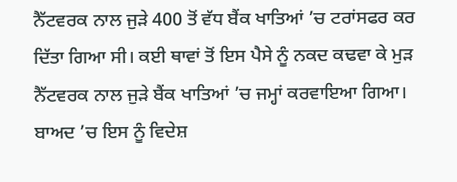ਨੈੱਟਵਰਕ ਨਾਲ ਜੁੜੇ 400 ਤੋਂ ਵੱਧ ਬੈਂਕ ਖਾਤਿਆਂ ’ਚ ਟਰਾਂਸਫਰ ਕਰ ਦਿੱਤਾ ਗਿਆ ਸੀ। ਕਈ ਥਾਵਾਂ ਤੋਂ ਇਸ ਪੈਸੇ ਨੂੰ ਨਕਦ ਕਢਵਾ ਕੇ ਮੁੜ ਨੈੱਟਵਰਕ ਨਾਲ ਜੁੜੇ ਬੈਂਕ ਖਾਤਿਆਂ ’ਚ ਜਮ੍ਹਾਂ ਕਰਵਾਇਆ ਗਿਆ। ਬਾਅਦ ’ਚ ਇਸ ਨੂੰ ਵਿਦੇਸ਼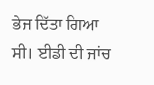ਭੇਜ ਦਿੱਤਾ ਗਿਆ ਸੀ। ਈਡੀ ਦੀ ਜਾਂਚ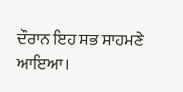ਦੌਰਾਨ ਇਹ ਸਭ ਸਾਹਮਣੇ ਆਇਆ।